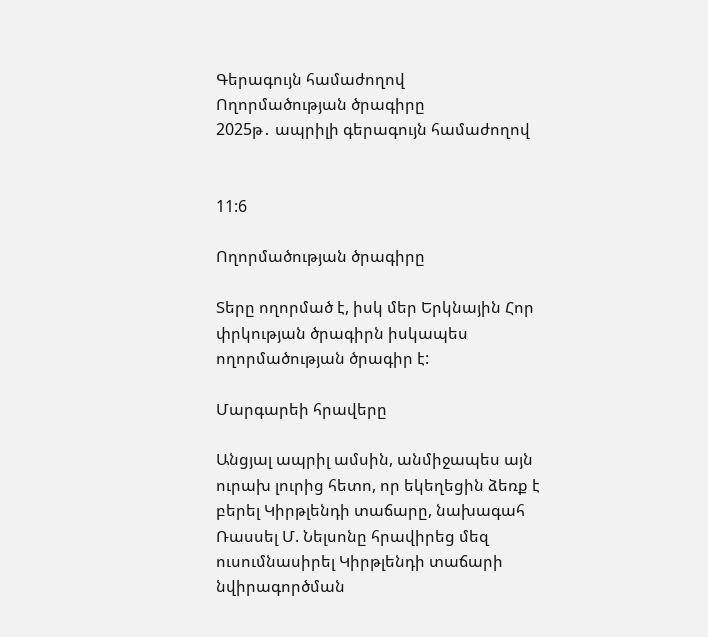Գերագույն համաժողով
Ողորմածության ծրագիրը
2025թ․ ապրիլի գերագույն համաժողով


11:6

Ողորմածության ծրագիրը

Տերը ողորմած է, իսկ մեր Երկնային Հոր փրկության ծրագիրն իսկապես ողորմածության ծրագիր է:

Մարգարեի հրավերը

Անցյալ ապրիլ ամսին, անմիջապես այն ուրախ լուրից հետո, որ եկեղեցին ձեռք է բերել Կիրթլենդի տաճարը, նախագահ Ռասսել Մ. Նելսոնը հրավիրեց մեզ ուսումնասիրել Կիրթլենդի տաճարի նվիրագործման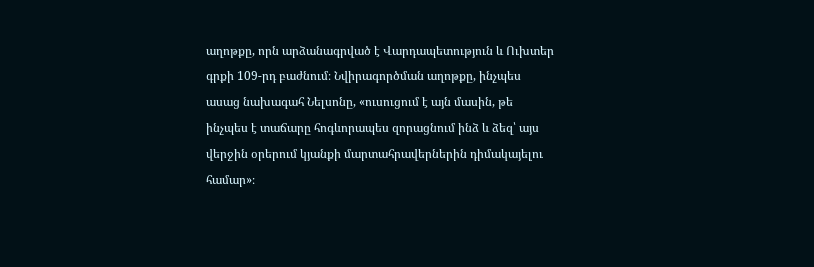աղոթքը, որն արձանագրված է Վարդապետություն և Ուխտեր գրքի 109-րդ բաժնում։ Նվիրագործման աղոթքը, ինչպես ասաց նախագահ Նելսոնը, «ուսուցում է այն մասին, թե ինչպես է տաճարը հոգևորապես զորացնում ինձ և ձեզ՝ այս վերջին օրերում կյանքի մարտահրավերներին դիմակայելու համար»։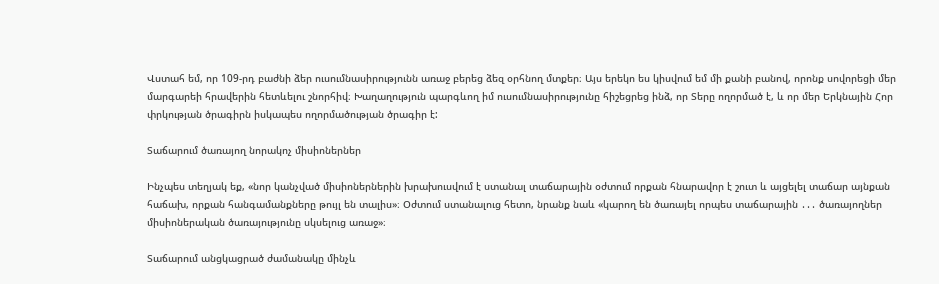Վստահ եմ, որ 109-րդ բաժնի ձեր ուսումնասիրությունն առաջ բերեց ձեզ օրհնող մտքեր։ Այս երեկո ես կիսվում եմ մի քանի բանով, որոնք սովորեցի մեր մարգարեի հրավերին հետևելու շնորհիվ։ Խաղաղություն պարգևող իմ ուսումնասիրությունը հիշեցրեց ինձ, որ Տերը ողորմած է, և որ մեր Երկնային Հոր փրկության ծրագիրն իսկապես ողորմածության ծրագիր է:

Տաճարում ծառայող նորակոչ միսիոներներ

Ինչպես տեղյակ եք, «նոր կանչված միսիոներներին խրախուսվում է ստանալ տաճարային օժտում որքան հնարավոր է շուտ և այցելել տաճար այնքան հաճախ, որքան հանգամանքները թույլ են տալիս»։ Օժտում ստանալուց հետո, նրանք նաև «կարող են ծառայել որպես տաճարային ․․․ ծառայողներ միսիոներական ծառայությունը սկսելուց առաջ»։

Տաճարում անցկացրած ժամանակը մինչև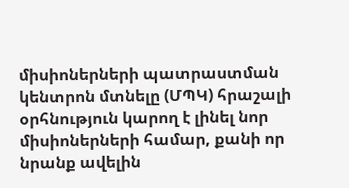միսիոներների պատրաստման կենտրոն մտնելը (ՄՊԿ) հրաշալի օրհնություն կարող է լինել նոր միսիոներների համար, քանի որ նրանք ավելին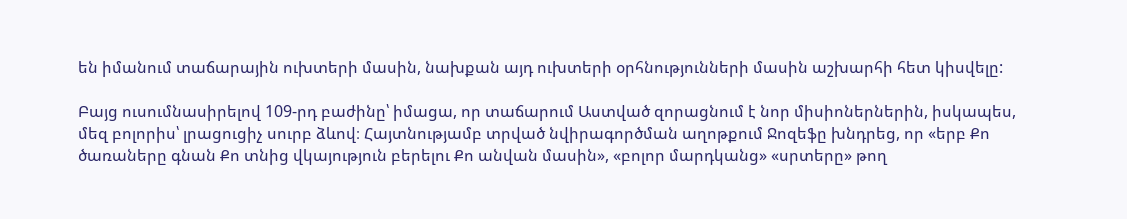են իմանում տաճարային ուխտերի մասին, նախքան այդ ուխտերի օրհնությունների մասին աշխարհի հետ կիսվելը:

Բայց ուսումնասիրելով 109-րդ բաժինը՝ իմացա, որ տաճարում Աստված զորացնում է նոր միսիոներներին, իսկապես, մեզ բոլորիս՝ լրացուցիչ սուրբ ձևով։ Հայտնությամբ տրված նվիրագործման աղոթքում Ջոզեֆը խնդրեց, որ «երբ Քո ծառաները գնան Քո տնից վկայություն բերելու Քո անվան մասին», «բոլոր մարդկանց» «սրտերը» թող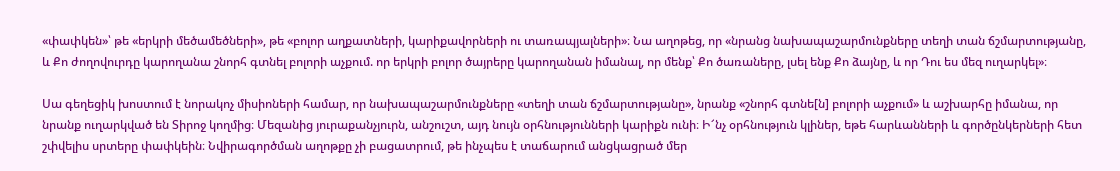«փափկեն»՝ թե «երկրի մեծամեծների», թե «բոլոր աղքատների, կարիքավորների ու տառապյալների»։ Նա աղոթեց, որ «նրանց նախապաշարմունքները տեղի տան ճշմարտությանը, և Քո ժողովուրդը կարողանա շնորհ գտնել բոլորի աչքում. որ երկրի բոլոր ծայրերը կարողանան իմանալ, որ մենք՝ Քո ծառաները, լսել ենք Քո ձայնը, և որ Դու ես մեզ ուղարկել»։

Սա գեղեցիկ խոստում է նորակոչ միսիոների համար, որ նախապաշարմունքները «տեղի տան ճշմարտությանը», նրանք «շնորհ գտնե[ն] բոլորի աչքում» և աշխարհը իմանա, որ նրանք ուղարկված են Տիրոջ կողմից։ Մեզանից յուրաքանչյուրն, անշուշտ, այդ նույն օրհնությունների կարիքն ունի։ Ի՜նչ օրհնություն կլիներ, եթե հարևանների և գործընկերների հետ շփվելիս սրտերը փափկեին։ Նվիրագործման աղոթքը չի բացատրում, թե ինչպես է տաճարում անցկացրած մեր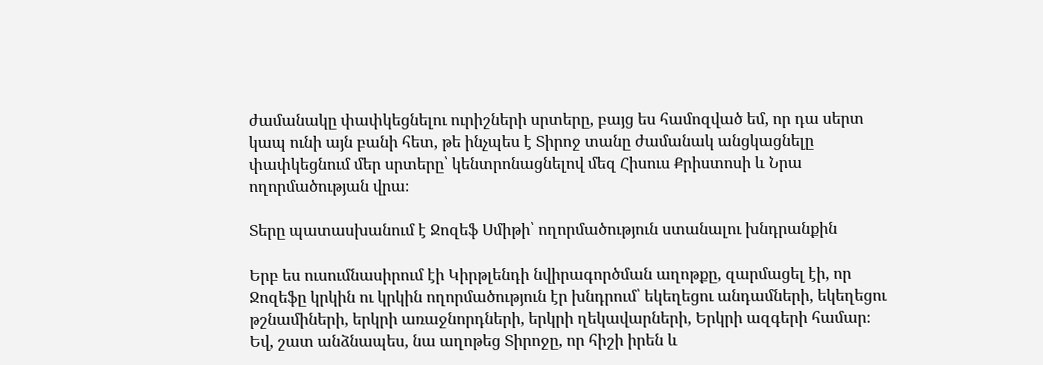ժամանակը փափկեցնելու ուրիշների սրտերը, բայց ես համոզված եմ, որ դա սերտ կապ ունի այն բանի հետ, թե ինչպես է Տիրոջ տանը ժամանակ անցկացնելը փափկեցնում մեր սրտերը՝ կենտրոնացնելով մեզ Հիսուս Քրիստոսի և Նրա ողորմածության վրա։

Տերը պատասխանում է Ջոզեֆ Սմիթի՝ ողորմածություն ստանալու խնդրանքին

Երբ ես ուսումնասիրում էի Կիրթլենդի նվիրագործման աղոթքը, զարմացել էի, որ Ջոզեֆը կրկին ու կրկին ողորմածություն էր խնդրում՝ եկեղեցու անդամների, եկեղեցու թշնամիների, երկրի առաջնորդների, երկրի ղեկավարների, Երկրի ազգերի համար։ Եվ, շատ անձնապես, նա աղոթեց Տիրոջը, որ հիշի իրեն և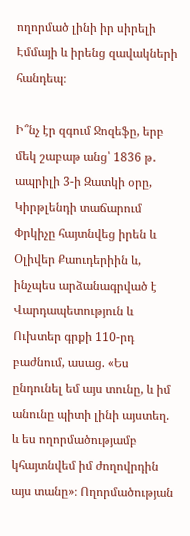ողորմած լինի իր սիրելի Էմմայի և իրենց զավակների հանդեպ։

Ի՞նչ էր զգում Ջոզեֆը, երբ մեկ շաբաթ անց՝ 1836 թ․ ապրիլի 3-ի Զատկի օրը, Կիրթլենդի տաճարում Փրկիչը հայտնվեց իրեն և Օլիվեր Քաուդերիին և, ինչպես արձանագրված է Վարդապետություն և Ուխտեր գրքի 110-րդ բաժնում, ասաց. «Ես ընդունել եմ այս տունը, և իմ անունը պիտի լինի այստեղ. և ես ողորմածությամբ կհայտնվեմ իմ ժողովրդին այս տանը»։ Ողորմածության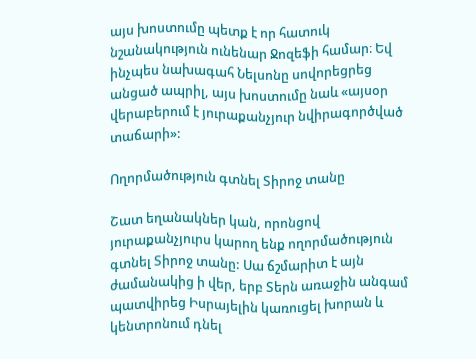այս խոստումը պետք է որ հատուկ նշանակություն ունենար Ջոզեֆի համար։ Եվ ինչպես նախագահ Նելսոնը սովորեցրեց անցած ապրիլ, այս խոստումը նաև «այսօր վերաբերում է յուրաքանչյուր նվիրագործված տաճարի»:

Ողորմածություն գտնել Տիրոջ տանը

Շատ եղանակներ կան, որոնցով յուրաքանչյուրս կարող ենք ողորմածություն գտնել Տիրոջ տանը: Սա ճշմարիտ է այն ժամանակից ի վեր, երբ Տերն առաջին անգամ պատվիրեց Իսրայելին կառուցել խորան և կենտրոնում դնել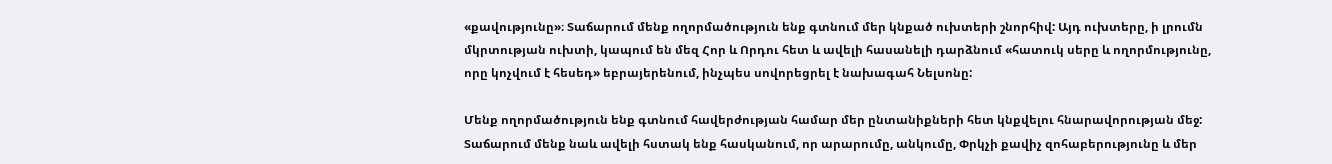«քավությունը»։ Տաճարում մենք ողորմածություն ենք գտնում մեր կնքած ուխտերի շնորհիվ: Այդ ուխտերը, ի լրումն մկրտության ուխտի, կապում են մեզ Հոր և Որդու հետ և ավելի հասանելի դարձնում «հատուկ սերը և ողորմությունը, որը կոչվում է հեսեդ» եբրայերենում, ինչպես սովորեցրել է նախագահ Նելսոնը:

Մենք ողորմածություն ենք գտնում հավերժության համար մեր ընտանիքների հետ կնքվելու հնարավորության մեջ: Տաճարում մենք նաև ավելի հստակ ենք հասկանում, որ արարումը, անկումը, Փրկչի քավիչ զոհաբերությունը և մեր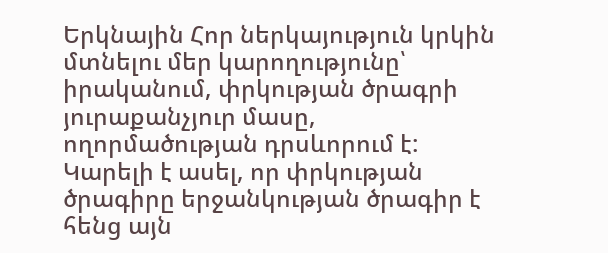Երկնային Հոր ներկայություն կրկին մտնելու մեր կարողությունը՝ իրականում, փրկության ծրագրի յուրաքանչյուր մասը, ողորմածության դրսևորում է: Կարելի է ասել, որ փրկության ծրագիրը երջանկության ծրագիր է հենց այն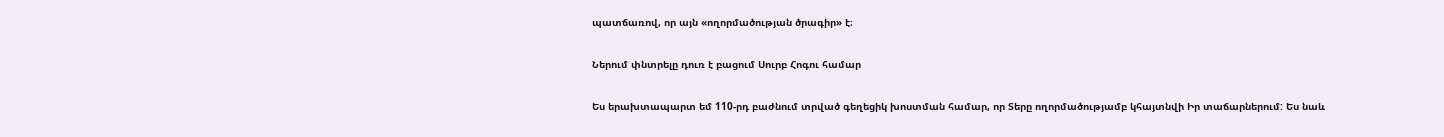պատճառով, որ այն «ողորմածության ծրագիր» է։

Ներում փնտրելը դուռ է բացում Սուրբ Հոգու համար

Ես երախտապարտ եմ 110-րդ բաժնում տրված գեղեցիկ խոստման համար, որ Տերը ողորմածությամբ կհայտնվի Իր տաճարներում: Ես նաև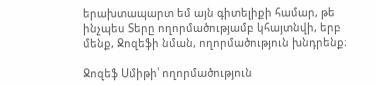երախտապարտ եմ այն գիտելիքի համար, թե ինչպես Տերը ողորմածությամբ կհայտնվի, երբ մենք, Ջոզեֆի նման, ողորմածություն խնդրենք։

Ջոզեֆ Սմիթի՝ ողորմածություն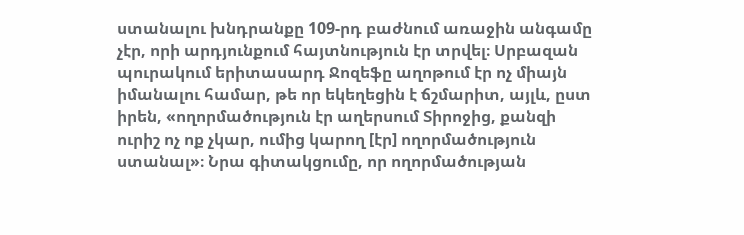ստանալու խնդրանքը 109-րդ բաժնում առաջին անգամը չէր, որի արդյունքում հայտնություն էր տրվել։ Սրբազան պուրակում երիտասարդ Ջոզեֆը աղոթում էր ոչ միայն իմանալու համար, թե որ եկեղեցին է ճշմարիտ, այլև, ըստ իրեն, «ողորմածություն էր աղերսում Տիրոջից, քանզի ուրիշ ոչ ոք չկար, ումից կարող [էր] ողորմածություն ստանալ»։ Նրա գիտակցումը, որ ողորմածության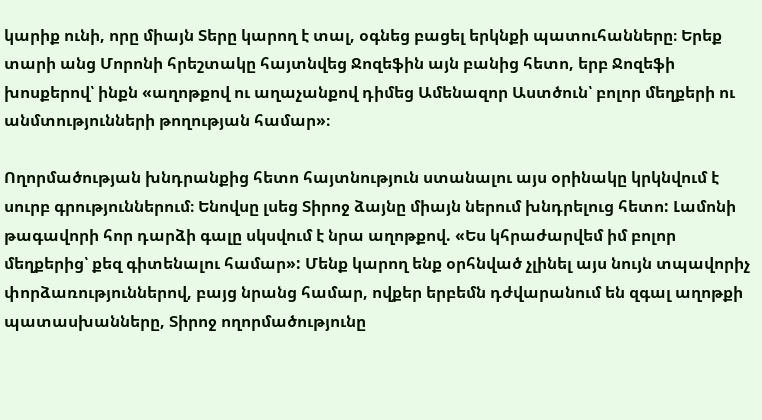կարիք ունի, որը միայն Տերը կարող է տալ, օգնեց բացել երկնքի պատուհանները։ Երեք տարի անց Մորոնի հրեշտակը հայտնվեց Ջոզեֆին այն բանից հետո, երբ Ջոզեֆի խոսքերով՝ ինքն «աղոթքով ու աղաչանքով դիմեց Ամենազոր Աստծուն՝ բոլոր մեղքերի ու անմտությունների թողության համար»։

Ողորմածության խնդրանքից հետո հայտնություն ստանալու այս օրինակը կրկնվում է սուրբ գրություններում։ Ենովսը լսեց Տիրոջ ձայնը միայն ներում խնդրելուց հետո: Լամոնի թագավորի հոր դարձի գալը սկսվում է նրա աղոթքով. «Ես կհրաժարվեմ իմ բոլոր մեղքերից՝ քեզ գիտենալու համար»: Մենք կարող ենք օրհնված չլինել այս նույն տպավորիչ փորձառություններով, բայց նրանց համար, ովքեր երբեմն դժվարանում են զգալ աղոթքի պատասխանները, Տիրոջ ողորմածությունը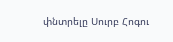փնտրելը Սուրբ Հոգու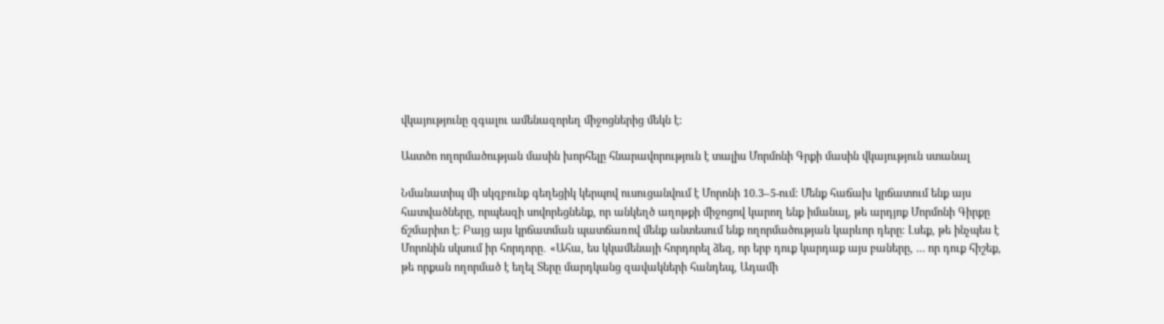վկայությունը զգալու ամենազորեղ միջոցներից մեկն է:

Աստծո ողորմածության մասին խորհելը հնարավորություն է տալիս Մորմոնի Գրքի մասին վկայություն ստանալ

Նմանատիպ մի սկզբունք գեղեցիկ կերպով ուսուցանվում է Մորոնի 10.3–5-ում: Մենք հաճախ կրճատում ենք այս հատվածները, որպեսզի սովորեցնենք, որ անկեղծ աղոթքի միջոցով կարող ենք իմանալ, թե արդյոք Մորմոնի Գիրքը ճշմարիտ է: Բայց այս կրճատման պատճառով մենք անտեսում ենք ողորմածության կարևոր դերը։ Լսեք, թե ինչպես է Մորոնին սկսում իր հորդորը․ «Ահա, ես կկամենայի հորդորել ձեզ, որ երբ դուք կարդաք այս բաները, … որ դուք հիշեք, թե որքան ողորմած է եղել Տերը մարդկանց զավակների հանդեպ, Ադամի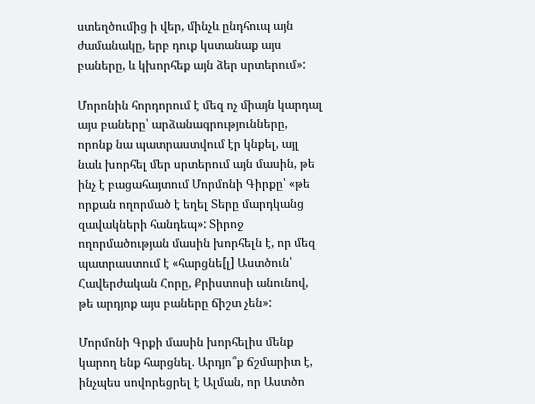ստեղծումից ի վեր, մինչև ընդհուպ այն ժամանակը, երբ դուք կստանաք այս բաները, և կխորհեք այն ձեր սրտերում»:

Մորոնին հորդորում է մեզ ոչ միայն կարդալ այս բաները՝ արձանագրությունները, որոնք նա պատրաստվում էր կնքել, այլ նաև խորհել մեր սրտերում այն մասին, թե ինչ է բացահայտում Մորմոնի Գիրքը՝ «թե որքան ողորմած է եղել Տերը մարդկանց զավակների հանդեպ»: Տիրոջ ողորմածության մասին խորհելն է, որ մեզ պատրաստում է «հարցնե[լ] Աստծուն՝ Հավերժական Հորը, Քրիստոսի անունով, թե արդյոք այս բաները ճիշտ չեն»:

Մորմոնի Գրքի մասին խորհելիս մենք կարող ենք հարցնել. Արդյո՞ք ճշմարիտ է, ինչպես սովորեցրել է Ալման, որ Աստծո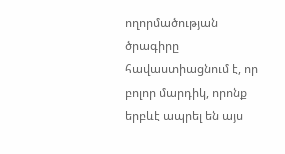ողորմածության ծրագիրը հավաստիացնում է, որ բոլոր մարդիկ, որոնք երբևէ ապրել են այս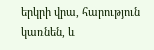երկրի վրա, հարություն կառնեն, և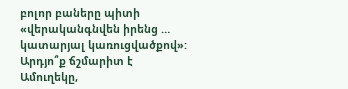բոլոր բաները պիտի «վերականգնվեն իրենց … կատարյալ կառուցվածքով»: Արդյո՞ք ճշմարիտ է Ամուղեկը,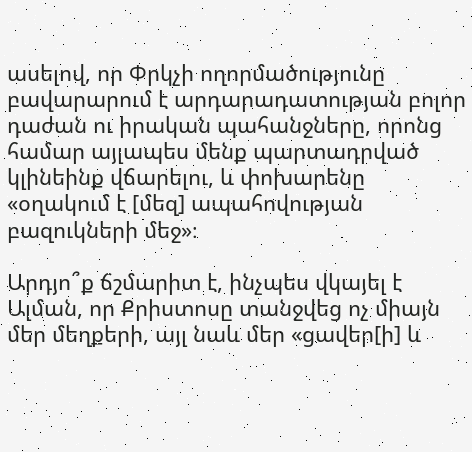ասելով, որ Փրկչի ողորմածությունը բավարարում է արդարադատության բոլոր դաժան ու իրական պահանջները, որոնց համար այլապես մենք պարտադրված կլինեինք վճարելու, և փոխարենը «օղակում է [մեզ] ապահովության բազուկների մեջ»։

Արդյո՞ք ճշմարիտ է, ինչպես վկայել է Ալման, որ Քրիստոսը տանջվեց ոչ միայն մեր մեղքերի, այլ նաև մեր «ցավեր[ի] և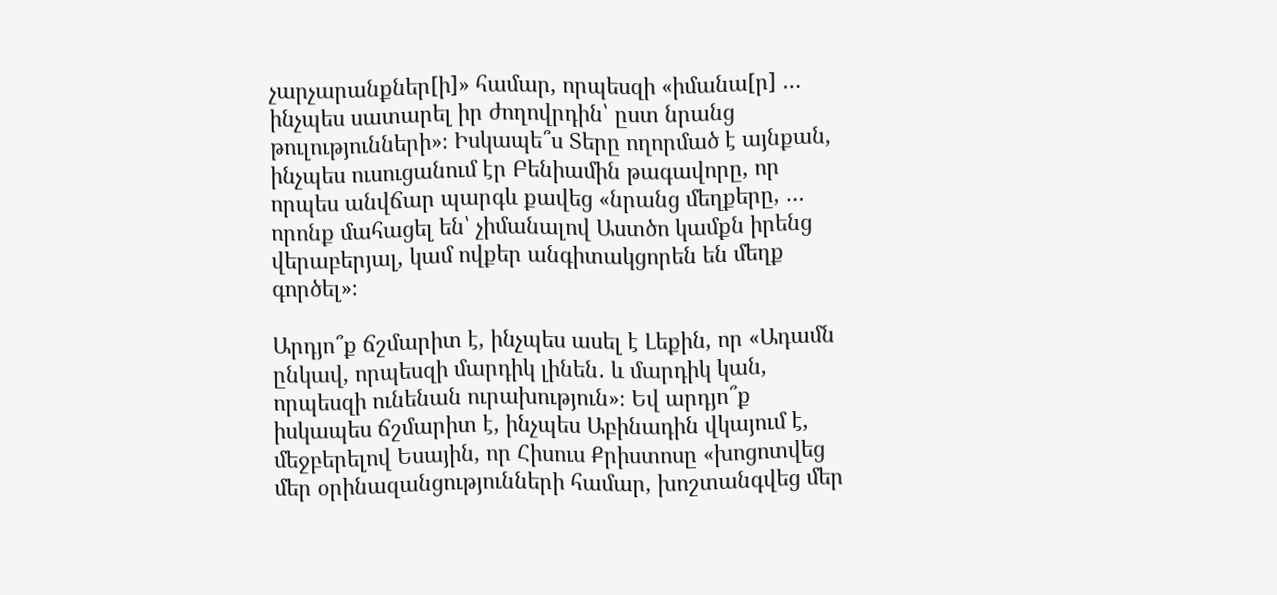չարչարանքներ[ի]» համար, որպեսզի «իմանա[ր] … ինչպես սատարել իր ժողովրդին՝ ըստ նրանց թուլությունների»։ Իսկապե՞ս Տերը ողորմած է այնքան, ինչպես ուսուցանում էր Բենիամին թագավորը, որ որպես անվճար պարգև քավեց «նրանց մեղքերը, … որոնք մահացել են՝ չիմանալով Աստծո կամքն իրենց վերաբերյալ, կամ ովքեր անգիտակցորեն են մեղք գործել»։

Արդյո՞ք ճշմարիտ է, ինչպես ասել է Լեքին, որ «Ադամն ընկավ, որպեսզի մարդիկ լինեն․ և մարդիկ կան, որպեսզի ունենան ուրախություն»։ Եվ արդյո՞ք իսկապես ճշմարիտ է, ինչպես Աբինադին վկայում է, մեջբերելով Եսային, որ Հիսուս Քրիստոսը «խոցոտվեց մեր օրինազանցությունների համար, խոշտանգվեց մեր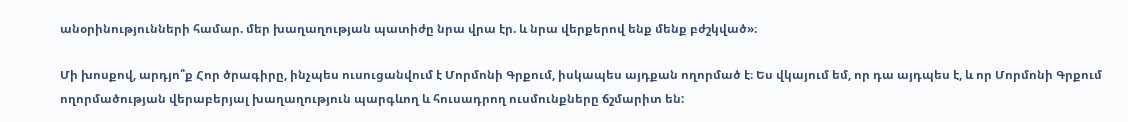անօրինությունների համար. մեր խաղաղության պատիժը նրա վրա էր. և նրա վերքերով ենք մենք բժշկված»։

Մի խոսքով, արդյո՞ք Հոր ծրագիրը, ինչպես ուսուցանվում է Մորմոնի Գրքում, իսկապես այդքան ողորմած է։ Ես վկայում եմ, որ դա այդպես է, և որ Մորմոնի Գրքում ողորմածության վերաբերյալ խաղաղություն պարգևող և հուսադրող ուսմունքները ճշմարիտ են: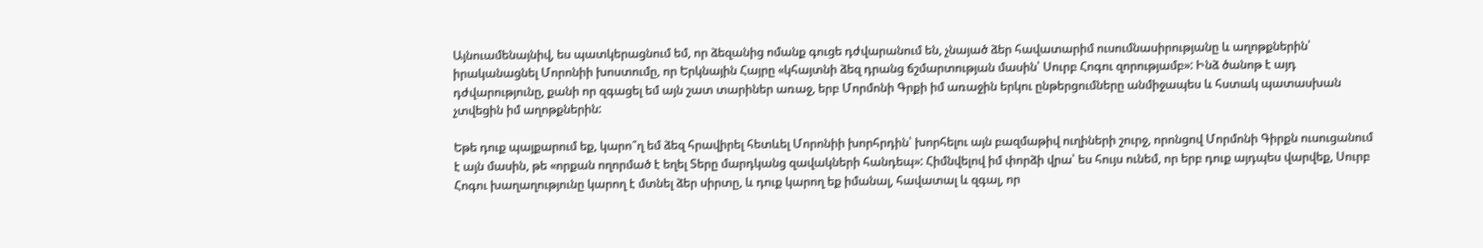Այնուամենայնիվ, ես պատկերացնում եմ, որ ձեզանից ոմանք գուցե դժվարանում են, չնայած ձեր հավատարիմ ուսումնասիրությանը և աղոթքներին՝ իրականացնել Մորոնիի խոստումը, որ Երկնային Հայրը «կհայտնի ձեզ դրանց ճշմարտության մասին՝ Սուրբ Հոգու զորությամբ»: Ինձ ծանոթ է այդ դժվարությունը, քանի որ զգացել եմ այն շատ տարիներ առաջ, երբ Մորմոնի Գրքի իմ առաջին երկու ընթերցումները անմիջապես և հստակ պատասխան չտվեցին իմ աղոթքներին:

Եթե դուք պայքարում եք, կարո՞ղ եմ ձեզ հրավիրել հետևել Մորոնիի խորհրդին՝ խորհելու այն բազմաթիվ ուղիների շուրջ, որոնցով Մորմոնի Գիրքն ուսուցանում է այն մասին, թե «որքան ողորմած է եղել Տերը մարդկանց զավակների հանդեպ»: Հիմնվելով իմ փորձի վրա՝ ես հույս ունեմ, որ երբ դուք այդպես վարվեք, Սուրբ Հոգու խաղաղությունը կարող է մտնել ձեր սիրտը, և դուք կարող եք իմանալ, հավատալ և զգալ, որ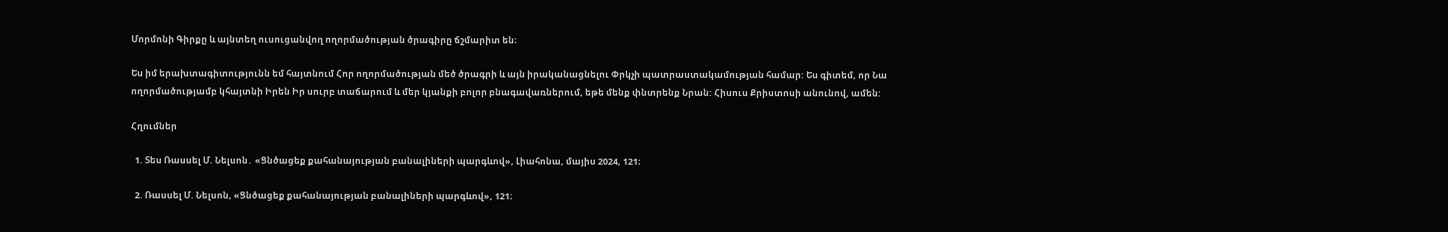Մորմոնի Գիրքը և այնտեղ ուսուցանվող ողորմածության ծրագիրը ճշմարիտ են։

Ես իմ երախտագիտությունն եմ հայտնում Հոր ողորմածության մեծ ծրագրի և այն իրականացնելու Փրկչի պատրաստակամության համար: Ես գիտեմ, որ Նա ողորմածությամբ կհայտնի Իրեն Իր սուրբ տաճարում և մեր կյանքի բոլոր բնագավառներում, եթե մենք փնտրենք Նրան: Հիսուս Քրիստոսի անունով, ամեն:

Հղումներ

  1. Տես Ռասսել Մ. Նելսոն․ «Ցնծացեք քահանայության բանալիների պարգևով», Լիահոնա, մայիս 2024, 121։

  2. Ռասսել Մ. Նելսոն, «Ցնծացեք քահանայության բանալիների պարգևով», 121։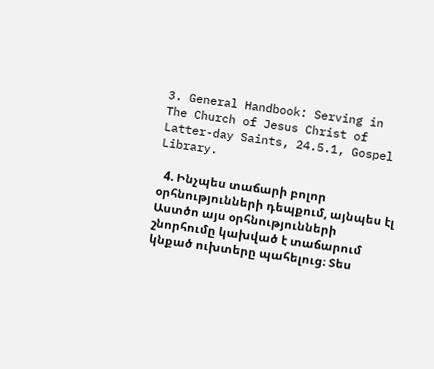3. General Handbook: Serving in The Church of Jesus Christ of Latter-day Saints, 24.5.1, Gospel Library.

  4. Ինչպես տաճարի բոլոր օրհնությունների դեպքում, այնպես էլ Աստծո այս օրհնությունների շնորհումը կախված է տաճարում կնքած ուխտերը պահելուց։ Տես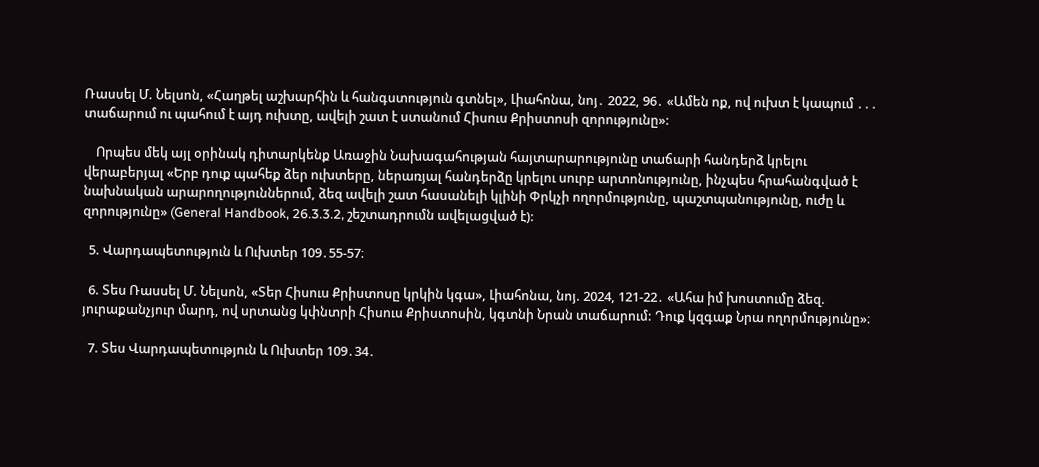Ռասսել Մ. Նելսոն, «Հաղթել աշխարհին և հանգստություն գտնել», Լիահոնա, նոյ․ 2022, 96․ «Ամեն ոք, ով ուխտ է կապում ․․․ տաճարում ու պահում է այդ ուխտը, ավելի շատ է ստանում Հիսուս Քրիստոսի զորությունը»:

    Որպես մեկ այլ օրինակ դիտարկենք Առաջին Նախագահության հայտարարությունը տաճարի հանդերձ կրելու վերաբերյալ «Երբ դուք պահեք ձեր ուխտերը, ներառյալ հանդերձը կրելու սուրբ արտոնությունը, ինչպես հրահանգված է նախնական արարողություններում, ձեզ ավելի շատ հասանելի կլինի Փրկչի ողորմությունը, պաշտպանությունը, ուժը և զորությունը» (General Handbook, 26.3.3.2, շեշտադրումն ավելացված է):

  5. Վարդապետություն և Ուխտեր 109․55-57։

  6. Տես Ռասսել Մ. Նելսոն, «Տեր Հիսուս Քրիստոսը կրկին կգա», Լիահոնա, նոյ. 2024, 121-22․ «Ահա իմ խոստումը ձեզ. յուրաքանչյուր մարդ, ով սրտանց կփնտրի Հիսուս Քրիստոսին, կգտնի Նրան տաճարում: Դուք կզգաք Նրա ողորմությունը»։

  7. Տես Վարդապետություն և Ուխտեր 109․34․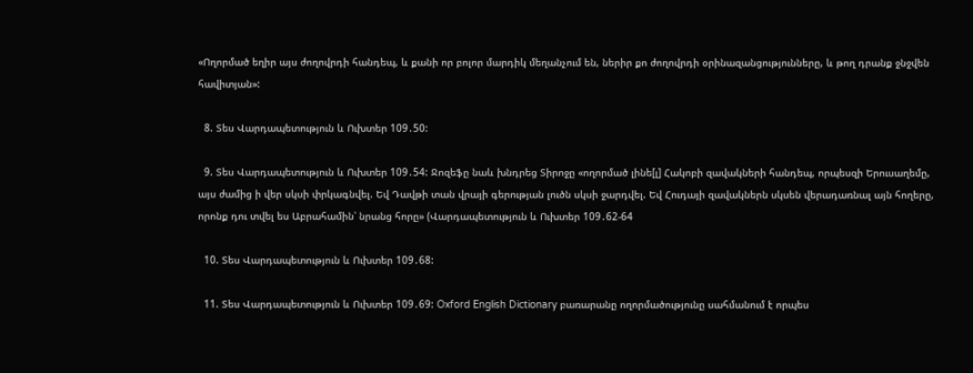«Ողորմած եղիր այս ժողովրդի հանդեպ, և քանի որ բոլոր մարդիկ մեղանչում են, ներիր քո ժողովրդի օրինազանցությունները, և թող դրանք ջնջվեն հավիտյան»:

  8. Տես Վարդապետություն և Ուխտեր 109․50:

  9. Տես Վարդապետություն և Ուխտեր 109․54: Ջոզեֆը նաև խնդրեց Տիրոջը «ողորմած լինե[լ] Հակոբի զավակների հանդեպ, որպեսզի Երուսաղեմը, այս ժամից ի վեր սկսի փրկագնվել. Եվ Դավթի տան վրայի գերության լուծն սկսի ջարդվել. Եվ Հուդայի զավակներն սկսեն վերադառնալ այն հողերը, որոնք դու տվել ես Աբրահամին՝ նրանց հորը» (Վարդապետություն և Ուխտեր 109․62-64

  10. Տես Վարդապետություն և Ուխտեր 109․68:

  11. Տես Վարդապետություն և Ուխտեր 109․69: Oxford English Dictionary բառարանը ողորմածությունը սահմանում է որպես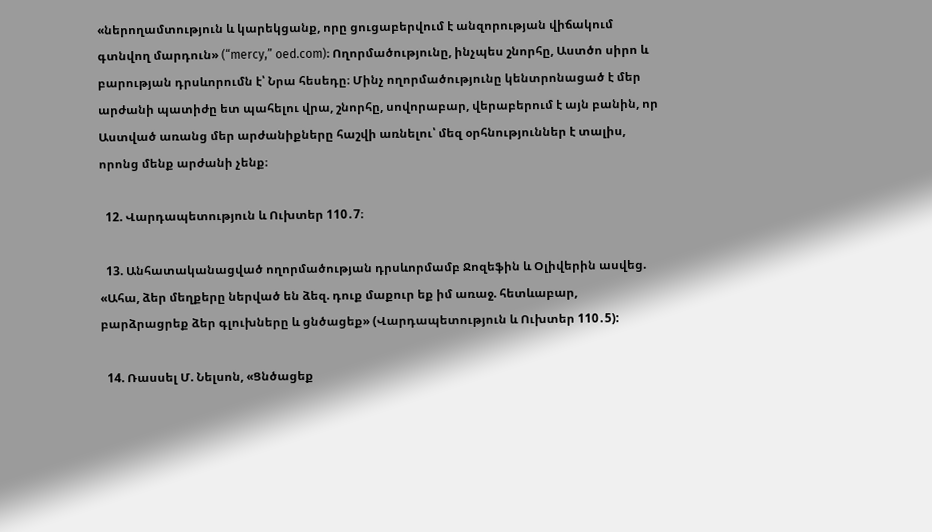«ներողամտություն և կարեկցանք, որը ցուցաբերվում է անզորության վիճակում գտնվող մարդուն» (“mercy,” oed.com)։ Ողորմածությունը, ինչպես շնորհը, Աստծո սիրո և բարության դրսևորումն է՝ Նրա հեսեդը։ Մինչ ողորմածությունը կենտրոնացած է մեր արժանի պատիժը ետ պահելու վրա, շնորհը, սովորաբար, վերաբերում է այն բանին, որ Աստված առանց մեր արժանիքները հաշվի առնելու՝ մեզ օրհնություններ է տալիս, որոնց մենք արժանի չենք։

  12. Վարդապետություն և Ուխտեր 110․7։

  13. Անհատականացված ողորմածության դրսևորմամբ Ջոզեֆին և Օլիվերին ասվեց. «Ահա, ձեր մեղքերը ներված են ձեզ. դուք մաքուր եք իմ առաջ. հետևաբար, բարձրացրեք ձեր գլուխները և ցնծացեք» (Վարդապետություն և Ուխտեր 110․5):

  14. Ռասսել Մ. Նելսոն, «Ցնծացեք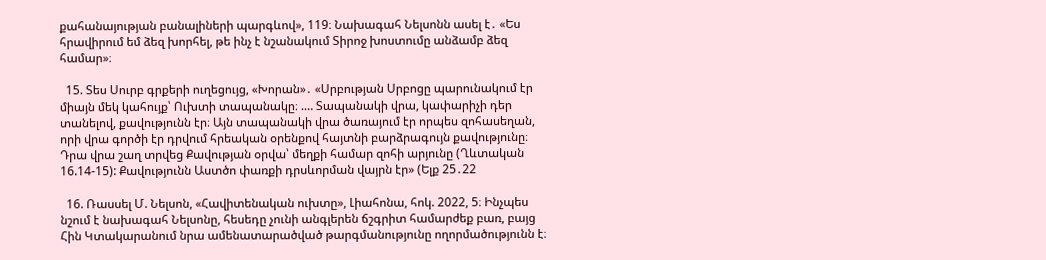քահանայության բանալիների պարգևով», 119։ Նախագահ Նելսոնն ասել է․ «Ես հրավիրում եմ ձեզ խորհել, թե ինչ է նշանակում Տիրոջ խոստումը անձամբ ձեզ համար»։

  15. Տես Սուրբ գրքերի ուղեցույց, «Խորան»․ «Սրբության Սրբոցը պարունակում էր միայն մեկ կահույք՝ Ուխտի տապանակը։ .… Տապանակի վրա, կափարիչի դեր տանելով, քավությունն էր։ Այն տապանակի վրա ծառայում էր որպես զոհասեղան, որի վրա գործի էր դրվում հրեական օրենքով հայտնի բարձրագույն քավությունը։ Դրա վրա շաղ տրվեց Քավության օրվա՝ մեղքի համար զոհի արյունը (Ղևտական 16.14-15): Քավությունն Աստծո փառքի դրսևորման վայրն էր» (Ելք 25․22

  16. Ռասսել Մ. Նելսոն, «Հավիտենական ուխտը», Լիահոնա, հոկ. 2022, 5։ Ինչպես նշում է նախագահ Նելսոնը, հեսեդը չունի անգլերեն ճշգրիտ համարժեք բառ, բայց Հին Կտակարանում նրա ամենատարածված թարգմանությունը ողորմածությունն է։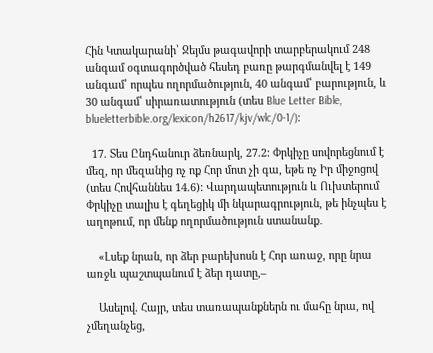Հին Կտակարանի՝ Ջեյմս թագավորի տարբերակում 248 անգամ օգտագործված հեսեդ բառը թարգմանվել է 149 անգամ՝ որպես ողորմածություն, 40 անգամ՝ բարություն, և 30 անգամ՝ սիրառատություն (տես Blue Letter Bible, blueletterbible.org/lexicon/h2617/kjv/wlc/0-1/)։

  17. Տես Ընդհանուր ձեռնարկ, 27.2: Փրկիչը սովորեցնում է մեզ, որ մեզանից ոչ ոք Հոր մոտ չի գա, եթե ոչ Իր միջոցով (տես Հովհաննես 14.6): Վարդապետություն և Ուխտերում Փրկիչը տալիս է գեղեցիկ մի նկարագրություն, թե ինչպես է աղոթում, որ մենք ողորմածություն ստանանք․

    «Լսեք նրան, որ ձեր բարեխոսն է Հոր առաջ, որը նրա առջև պաշտպանում է ձեր դատը,–

    Ասելով. Հայր, տես տառապանքներն ու մահը նրա, ով չմեղանչեց,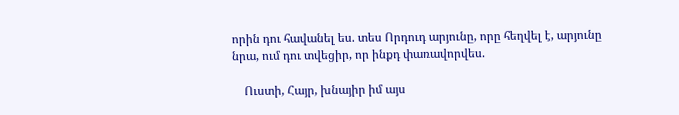որին դու հավանել ես. տես Որդուդ արյունը, որը հեղվել է, արյունը նրա, ում դու տվեցիր, որ ինքդ փառավորվես.

    Ուստի, Հայր, խնայիր իմ այս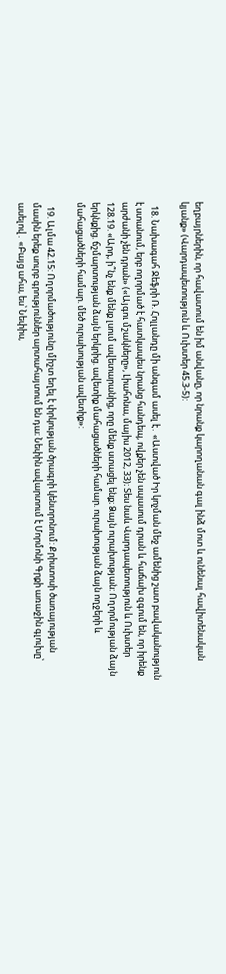եղբայրներին, որ հավատում են իմ անվանը, որ նրանք կարողանան գալ ինձ մոտ և ունենալ հավիտենական կյանք» (Վարդապետություն և Ուխտեր 45.3-5):

  18. Նախագահ Ջեֆրի Ռ. Հոլլանդը մի անգամ ասել է․ «Աստված Իր կոչման մեջ ամենից շատ բավականություն է ստանում, երբ ողորմած է հատկապես նրանց հանդեպ, ովքեր չեն սպասում դրան և հաճախ զգում են, որ իրենք արժանի չեն դրան» («Այգու մշակները», Լիահոնա, մայիս 2012, 33)։ Տես նաև Վարդապետություն և Ուխտեր 128.19. «Արդ, ի՞նչ ենք մենք լսում ավետարանից, որը մենք ստացել ենք։ Ձայն ուրախության: Ողորմության ձայն երկնքից. ճշմարտության ձայն երկրից. ավետիք մահացածների համար. ուրախության ձայն ողջերի և մահացածների համար. մեծ ուրախության ավետիք»:

  19. Ալմա 42.15: Ողորմածությունը միշտ եղել է փրկության ծրագրի կենտրոնում: Քրիստոսի ծառայության մասին երեք սուրբ գրություններ արտահայտում են դա։ Նեփին ավարտում է Մորմոնի Գրքի առաջին գլուխը՝ ասելով․ «Բայց ահա, ես՝ Նեփիս,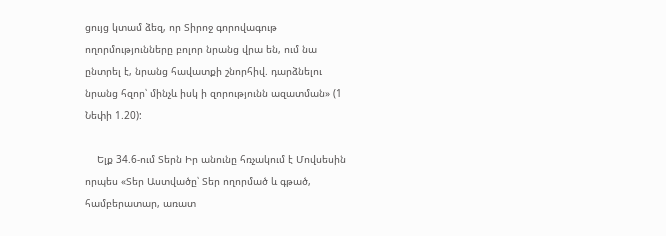ցույց կտամ ձեզ, որ Տիրոջ գորովագութ ողորմությունները բոլոր նրանց վրա են, ում նա ընտրել է, նրանց հավատքի շնորհիվ. դարձնելու նրանց հզոր՝ մինչև իսկ ի զորությունն ազատման» (1 Նեփի 1.20):

    Ելք 34.6-ում Տերն Իր անունը հռչակում է Մովսեսին որպես «Տեր Աստվածը՝ Տեր ողորմած և գթած, համբերատար, առատ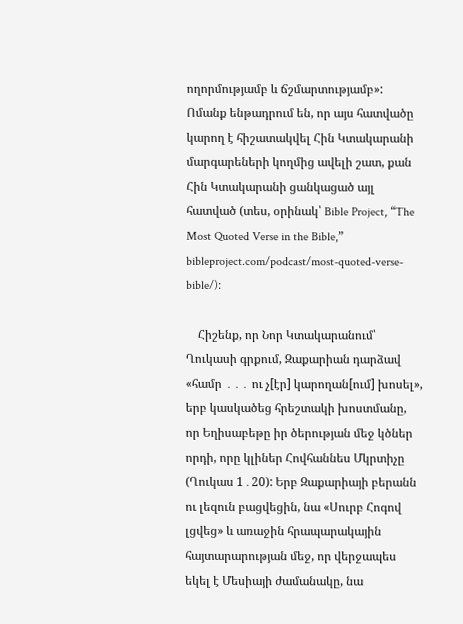ողորմությամբ և ճշմարտությամբ»: Ոմանք ենթադրում են, որ այս հատվածը կարող է հիշատակվել Հին Կտակարանի մարգարեների կողմից ավելի շատ, քան Հին Կտակարանի ցանկացած այլ հատված (տես, օրինակ՝ Bible Project, “The Most Quoted Verse in the Bible,” bibleproject.com/podcast/most-quoted-verse-bible/)։

    Հիշենք, որ Նոր Կտակարանում՝ Ղուկասի գրքում, Զաքարիան դարձավ «համր ․․․ ու չ[էր] կարողան[ում] խոսել», երբ կասկածեց հրեշտակի խոստմանը, որ Եղիսաբեթը իր ծերության մեջ կծներ որդի, որը կլիներ Հովհաննես Մկրտիչը (Ղուկաս 1․20): Երբ Զաքարիայի բերանն ու լեզուն բացվեցին, նա «Սուրբ Հոգով լցվեց» և առաջին հրապարակային հայտարարության մեջ, որ վերջապես եկել է Մեսիայի ժամանակը, նա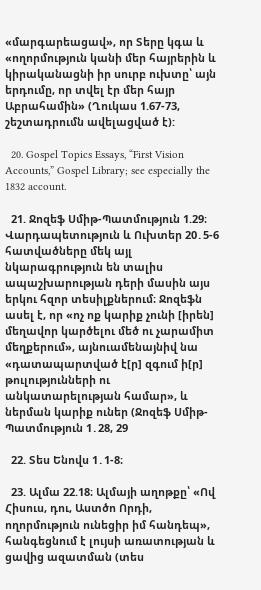«մարգարեացավ», որ Տերը կգա և «ողորմություն կանի մեր հայրերին և կիրականացնի իր սուրբ ուխտը՝ այն երդումը, որ տվել էր մեր հայր Աբրահամին» (Ղուկաս 1.67-73, շեշտադրումն ավելացված է):

  20. Gospel Topics Essays, “First Vision Accounts,” Gospel Library; see especially the 1832 account.

  21. Ջոզեֆ Սմիթ-Պատմություն 1.29։ Վարդապետություն և Ուխտեր 20․5-6 հատվածները մեկ այլ նկարագրություն են տալիս ապաշխարության դերի մասին այս երկու հզոր տեսիլքներում։ Ջոզեֆն ասել է, որ «ոչ ոք կարիք չունի [իրեն] մեղավոր կարծելու մեծ ու չարամիտ մեղքերում», այնուամենայնիվ նա «դատապարտված է[ր] զգում ի[ր] թուլությունների ու անկատարելության համար», և ներման կարիք ուներ (Ջոզեֆ Սմիթ-Պատմություն 1․28, 29

  22. Տես Ենովս 1․1-8։

  23. Ալմա 22.18։ Ալմայի աղոթքը՝ «Ով Հիսուս, դու, Աստծո Որդի, ողորմություն ունեցիր իմ հանդեպ», հանգեցնում է լույսի առատության և ցավից ազատման (տես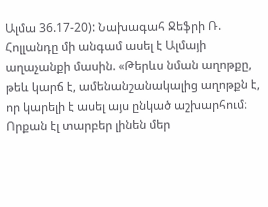Ալմա 36.17-20): Նախագահ Ջեֆրի Ռ. Հոլլանդը մի անգամ ասել է Ալմայի աղաչանքի մասին. «Թերևս նման աղոթքը, թեև կարճ է, ամենանշանակալից աղոթքն է, որ կարելի է ասել այս ընկած աշխարհում։ Որքան էլ տարբեր լինեն մեր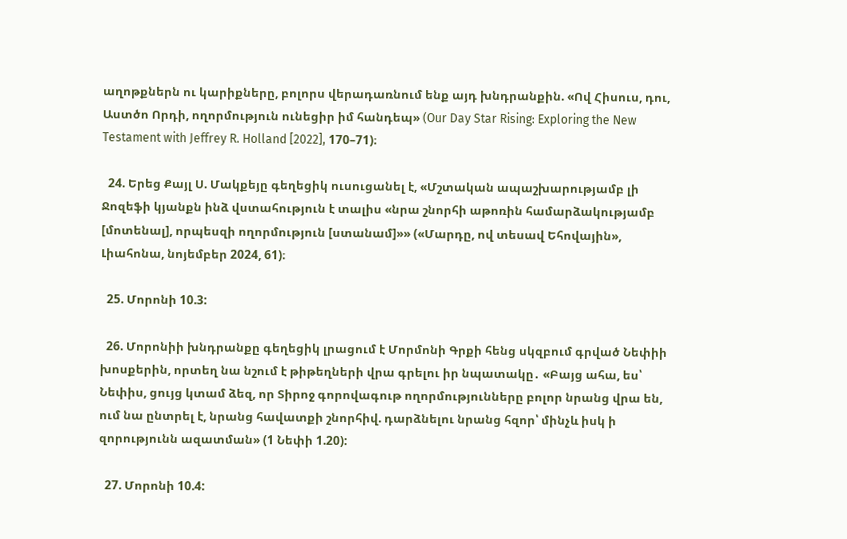աղոթքներն ու կարիքները, բոլորս վերադառնում ենք այդ խնդրանքին. «Ով Հիսուս, դու, Աստծո Որդի, ողորմություն ունեցիր իմ հանդեպ» (Our Day Star Rising: Exploring the New Testament with Jeffrey R. Holland [2022], 170–71)։

  24. Երեց Քայլ Ս. Մակքեյը գեղեցիկ ուսուցանել է, «Մշտական ապաշխարությամբ լի Ջոզեֆի կյանքն ինձ վստահություն է տալիս «նրա շնորհի աթոռին համարձակությամբ [մոտենալ], որպեսզի ողորմություն [ստանամ]»» («Մարդը, ով տեսավ Եհովային», Լիահոնա, նոյեմբեր 2024, 61)։

  25. Մորոնի 10.3:

  26. Մորոնիի խնդրանքը գեղեցիկ լրացում է Մորմոնի Գրքի հենց սկզբում գրված Նեփիի խոսքերին, որտեղ նա նշում է թիթեղների վրա գրելու իր նպատակը․ «Բայց ահա, ես՝ Նեփիս, ցույց կտամ ձեզ, որ Տիրոջ գորովագութ ողորմությունները բոլոր նրանց վրա են, ում նա ընտրել է, նրանց հավատքի շնորհիվ. դարձնելու նրանց հզոր՝ մինչև իսկ ի զորությունն ազատման» (1 Նեփի 1.20):

  27. Մորոնի 10.4: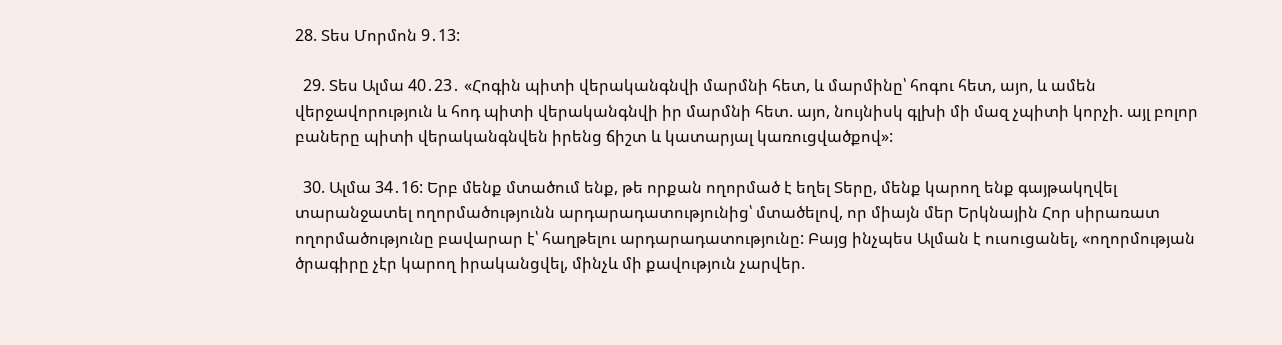28. Տես Մորմոն 9․13:

  29. Տես Ալմա 40․23․ «Հոգին պիտի վերականգնվի մարմնի հետ, և մարմինը՝ հոգու հետ, այո, և ամեն վերջավորություն և հոդ պիտի վերականգնվի իր մարմնի հետ. այո, նույնիսկ գլխի մի մազ չպիտի կորչի. այլ բոլոր բաները պիտի վերականգնվեն իրենց ճիշտ և կատարյալ կառուցվածքով»:

  30. Ալմա 34․16: Երբ մենք մտածում ենք, թե որքան ողորմած է եղել Տերը, մենք կարող ենք գայթակղվել տարանջատել ողորմածությունն արդարադատությունից՝ մտածելով, որ միայն մեր Երկնային Հոր սիրառատ ողորմածությունը բավարար է՝ հաղթելու արդարադատությունը: Բայց ինչպես Ալման է ուսուցանել, «ողորմության ծրագիրը չէր կարող իրականցվել, մինչև մի քավություն չարվեր.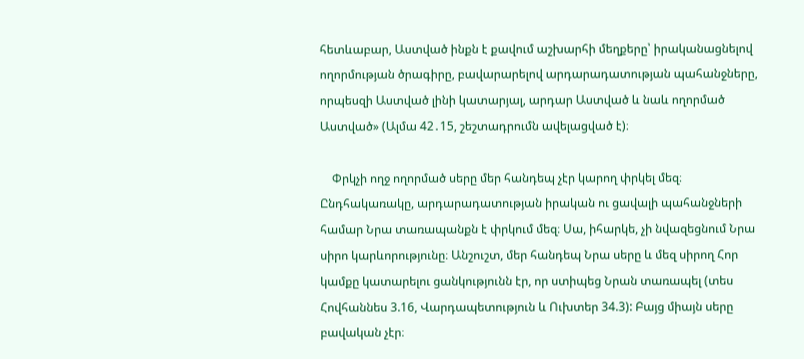հետևաբար, Աստված ինքն է քավում աշխարհի մեղքերը՝ իրականացնելով ողորմության ծրագիրը, բավարարելով արդարադատության պահանջները, որպեսզի Աստված լինի կատարյալ, արդար Աստված և նաև ողորմած Աստված» (Ալմա 42․15, շեշտադրումն ավելացված է)։

    Փրկչի ողջ ողորմած սերը մեր հանդեպ չէր կարող փրկել մեզ։ Ընդհակառակը, արդարադատության իրական ու ցավալի պահանջների համար Նրա տառապանքն է փրկում մեզ։ Սա, իհարկե, չի նվազեցնում Նրա սիրո կարևորությունը։ Անշուշտ, մեր հանդեպ Նրա սերը և մեզ սիրող Հոր կամքը կատարելու ցանկությունն էր, որ ստիպեց Նրան տառապել (տես Հովհաննես 3.16, Վարդապետություն և Ուխտեր 34.3): Բայց միայն սերը բավական չէր։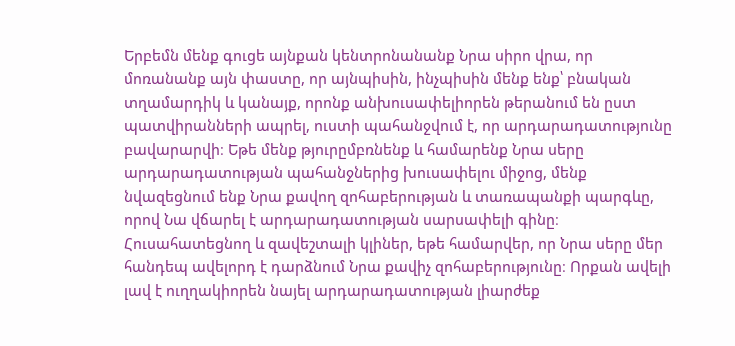Երբեմն մենք գուցե այնքան կենտրոնանանք Նրա սիրո վրա, որ մոռանանք այն փաստը, որ այնպիսին, ինչպիսին մենք ենք՝ բնական տղամարդիկ և կանայք, որոնք անխուսափելիորեն թերանում են ըստ պատվիրանների ապրել, ուստի պահանջվում է, որ արդարադատությունը բավարարվի։ Եթե մենք թյուրըմբռնենք և համարենք Նրա սերը արդարադատության պահանջներից խուսափելու միջոց, մենք նվազեցնում ենք Նրա քավող զոհաբերության և տառապանքի պարգևը, որով Նա վճարել է արդարադատության սարսափելի գինը։ Հուսահատեցնող և զավեշտալի կլիներ, եթե համարվեր, որ Նրա սերը մեր հանդեպ ավելորդ է դարձնում Նրա քավիչ զոհաբերությունը։ Որքան ավելի լավ է ուղղակիորեն նայել արդարադատության լիարժեք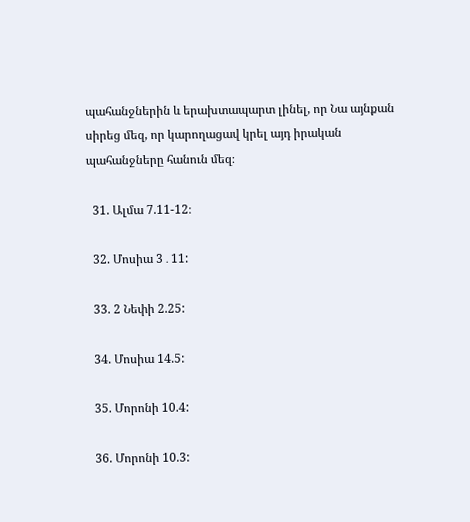պահանջներին և երախտապարտ լինել, որ Նա այնքան սիրեց մեզ, որ կարողացավ կրել այդ իրական պահանջները հանուն մեզ։

  31. Ալմա 7.11-12։

  32. Մոսիա 3․11:

  33. 2 Նեփի 2.25:

  34. Մոսիա 14.5:

  35. Մորոնի 10.4:

  36. Մորոնի 10.3: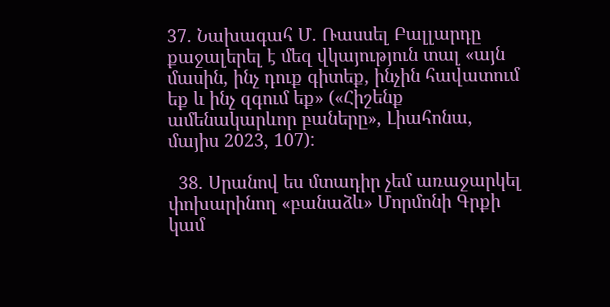37. Նախագահ Մ. Ռասսել Բալլարդը քաջալերել է մեզ վկայություն տալ «այն մասին, ինչ դուք գիտեք, ինչին հավատում եք և ինչ զգում եք» («Հիշենք ամենակարևոր բաները», Լիահոնա, մայիս 2023, 107):

  38. Սրանով ես մտադիր չեմ առաջարկել փոխարինող «բանաձև» Մորմոնի Գրքի կամ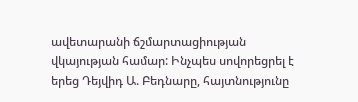ավետարանի ճշմարտացիության վկայության համար: Ինչպես սովորեցրել է երեց Դեյվիդ Ա. Բեդնարը, հայտնությունը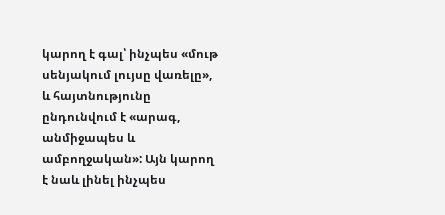կարող է գալ՝ ինչպես «մութ սենյակում լույսը վառելը», և հայտնությունը ընդունվում է «արագ, անմիջապես և ամբողջական»: Այն կարող է նաև լինել ինչպես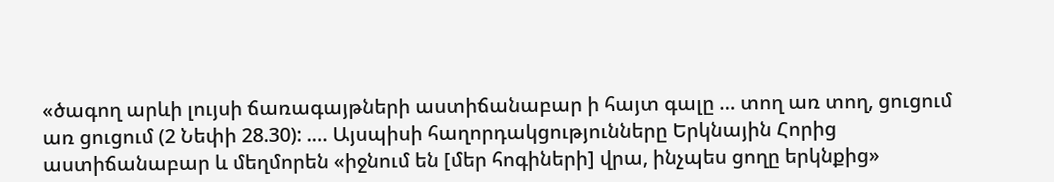«ծագող արևի լույսի ճառագայթների աստիճանաբար ի հայտ գալը … տող առ տող, ցուցում առ ցուցում (2 Նեփի 28.30): .… Այսպիսի հաղորդակցությունները Երկնային Հորից աստիճանաբար և մեղմորեն «իջնում են [մեր հոգիների] վրա, ինչպես ցողը երկնքից»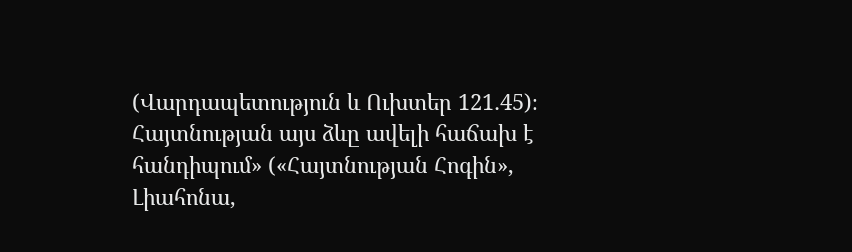(Վարդապետություն և Ուխտեր 121․45)։ Հայտնության այս ձևը ավելի հաճախ է հանդիպում» («Հայտնության Հոգին», Լիահոնա,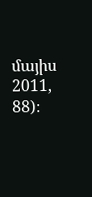մայիս 2011, 88)։